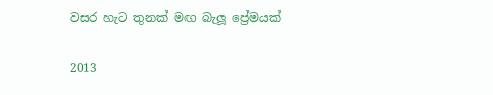වසර හැට තුනක් මඟ බැලූ ප්‍රේමයක්

2013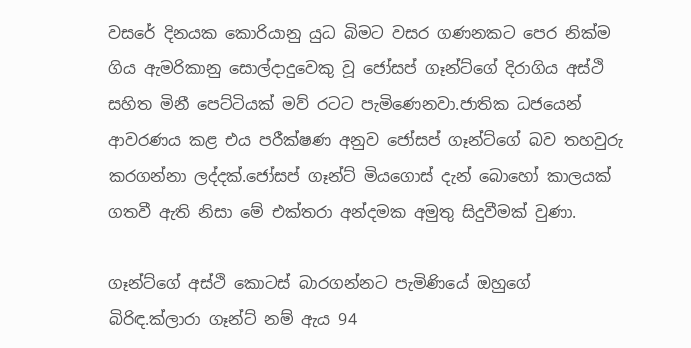වසරේ දිනයක කොරියානු යුධ බිමට වසර ගණනකට පෙර නික්ම ගිය ඇමරිකානු සොල්දාදුවෙකු වූ ජෝසප් ගෑන්ට්ගේ දිරාගිය අස්ථි සහිත මිනී පෙට්ටියක් මව් රටට පැමිණෙනවා.ජාතික ධජයෙන් ආවරණය කළ එය පරීක්ෂණ අනුව ජෝසප් ගෑන්ට්ගේ බව තහවුරු කරගන්නා ලද්දක්.ජෝසප් ගෑන්ට් මියගොස් දැන් බොහෝ කාලයක් ගතවී ඇති නිසා මේ එක්තරා අන්දමක අමුතු සිදුවීමක් වුණා.

ගෑන්ට්ගේ අස්ථි කොටස් බාරගන්නට පැමිණියේ ඔහුගේ බිරිඳ.ක්ලාරා ගෑන්ට් නම් ඇය 94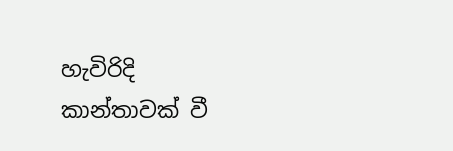හැවිරිදි කාන්තාවක් වී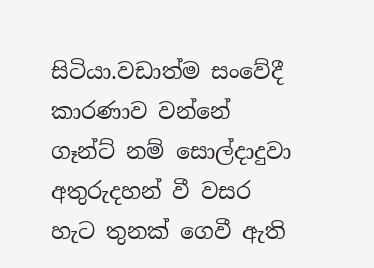සිටියා.වඩාත්ම සංවේදී කාරණාව වන්නේ ගෑන්ට් නම් සොල්දාදුවා අතුරුදහන් වී වසර හැට තුනක් ගෙවී ඇති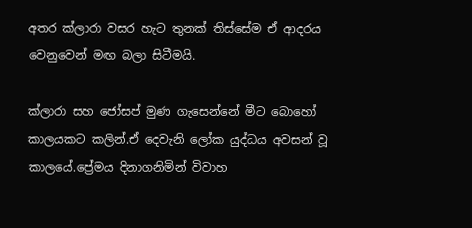අතර ක්ලාරා වසර හැට තුනක් තිස්සේම ඒ ආදරය වෙනුවෙන් මඟ බලා සිටීමයි.

ක්ලාරා සහ ජෝසප් මුණ ගැසෙන්නේ මීට බොහෝ කාලයකට කලින්.ඒ දෙවැනි ලෝක යුද්ධය අවසන් වූ කාලයේ.ප්‍රේමය දිනාගනිමින් විවාහ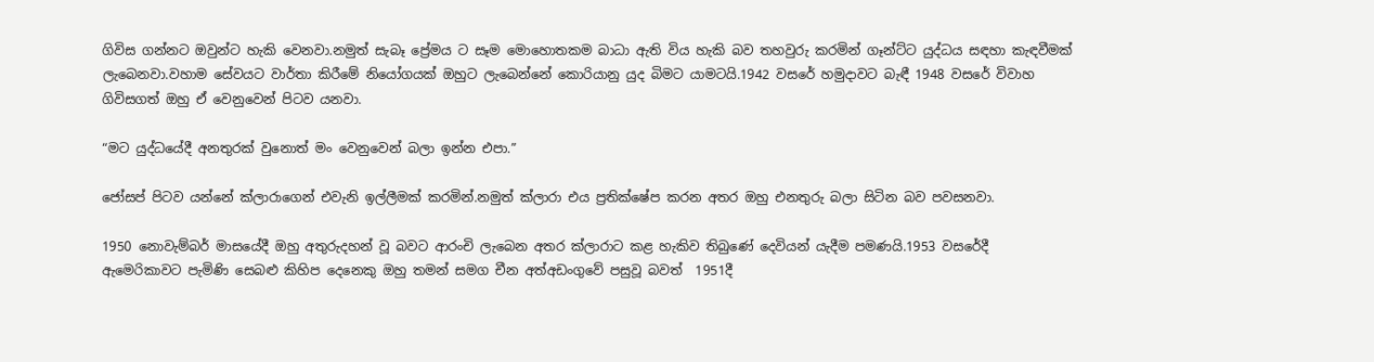ගිවිස ගන්නට ඔවුන්ට හැකි වෙනවා.නමුත් සැබෑ ප්‍රේමය ට සෑම මොහොතකම බාධා ඇති විය හැකි බව තහවුරු කරමින් ගෑන්ට්ට යුද්ධය සඳහා කැඳවීමක් ලැබෙනවා.වහාම සේවයට වාර්තා කිරීමේ නියෝගයක් ඔහුට ලැබෙන්නේ කොරියානු යුද බිමට යාමටයි.1942 වසරේ හමුදාවට බැඳී 1948 වසරේ විවාහ ගිවිසගත් ඔහු ඒ වෙනුවෙන් පිටව යනවා.

“මට යුද්ධයේදී අනතුරක් වුනොත් මං වෙනුවෙන් බලා ඉන්න එපා.”

ජෝසප් පිටව යන්නේ ක්ලාරාගෙන් එවැනි ඉල්ලීමක් කරමින්.නමුත් ක්ලාරා එය ප්‍රතික්ෂේප කරන අතර ඔහු එනතුරු බලා සිටින බව පවසනවා.

1950 නොවැම්බර් මාසයේදී ඔහු අතුරුදහන් වූ බවට ආරංචි ලැබෙන අතර ක්ලාරාට කළ හැකිව තිබුණේ දෙවියන් යැදීම පමණයි.1953 වසරේදී ඇමෙරිකාවට පැමිණි සෙබළු කිහිප දෙනෙකු ඔහු තමන් සමග චීන අත්අඩංගුවේ පසුවූ බවත්  1951දී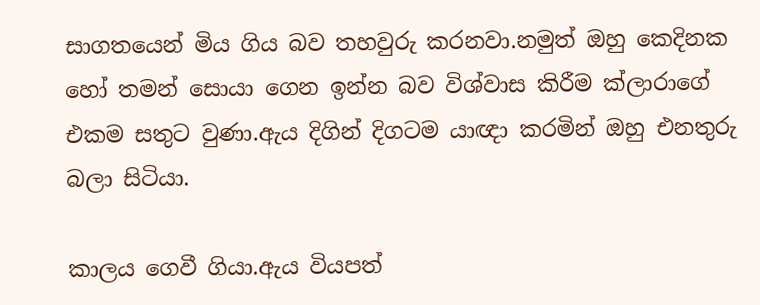සාගතයෙන් මිය ගිය බව තහවුරු කරනවා.නමුත් ඔහු කෙදිනක හෝ තමන් සොයා ගෙන ඉන්න බව විශ්වාස කිරීම ක්ලාරාගේ එකම සතුට වුණා.ඇය දිගින් දිගටම යාඥා කරමින් ඔහු එනතුරු බලා සිටියා.

කාලය ගෙවී ගියා.ඇය වියපත්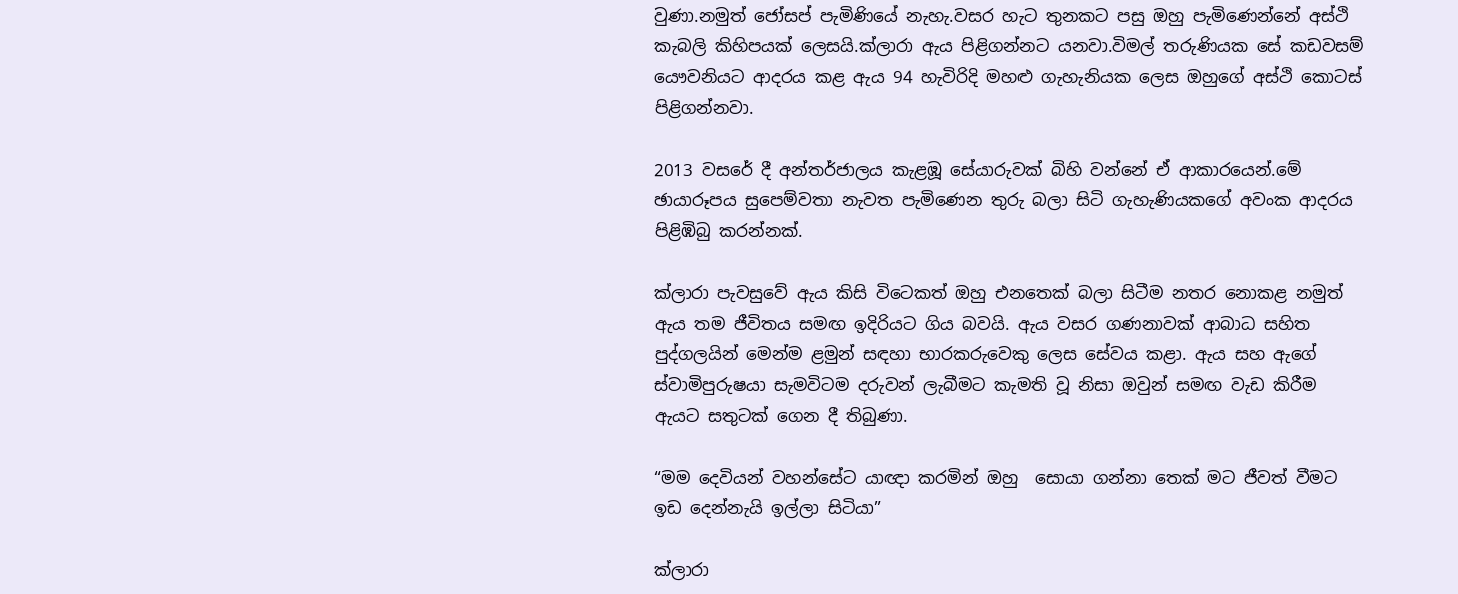වුණා.නමුත් ජෝසප් පැමිණියේ නැහැ.වසර හැට තුනකට පසු ඔහු පැමිණෙන්නේ අස්ථි කැබලි කිහිපයක් ලෙසයි.ක්ලාරා ඇය පිළිගන්නට යනවා.විමල් තරුණියක සේ කඩවසම් යෞවනියට ආදරය කළ ඇය 94 හැවිරිදි මහළු ගැහැනියක ලෙස ඔහුගේ අස්ථි කොටස් පිළිගන්නවා.

2013 වසරේ දී අන්තර්ජාලය කැළඹූ සේයාරුවක් බිහි වන්නේ ඒ ආකාරයෙන්.මේ ඡායාරූපය සුපෙම්වතා නැවත පැමිණෙන තුරු බලා සිටි ගැහැණියකගේ අවංක ආදරය පිළිඹිබු කරන්නක්.

ක්ලාරා පැවසුවේ ඇය කිසි විටෙකත් ඔහු එනතෙක් බලා සිටීම නතර නොකළ නමුත් ඇය තම ජීවිතය සමඟ ඉදිරියට ගිය බවයි. ඇය වසර ගණනාවක් ආබාධ සහිත පුද්ගලයින් මෙන්ම ළමුන් සඳහා භාරකරුවෙකු ලෙස සේවය කළා. ඇය සහ ඇගේ ස්වාමිපුරුෂයා සැමවිටම දරුවන් ලැබීමට කැමති වූ නිසා ඔවුන් සමඟ වැඩ කිරීම ඇයට සතුටක් ගෙන දී තිබුණා.

“මම දෙවියන් වහන්සේට යාඥා කරමින් ඔහු  සොයා ගන්නා තෙක් මට ජීවත් වීමට ඉඩ දෙන්නැයි ඉල්ලා සිටියා”

ක්ලාරා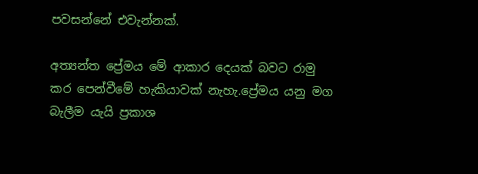පවසන්නේ එවැන්නක්.

අත්‍යන්ත ප්‍රේමය මේ ආකාර දෙයක් බවට රාමු කර පෙන්වීමේ හැකියාවක් නැහැ.ප්‍රේමය යනු මග බැලීම යැයි ප්‍රකාශ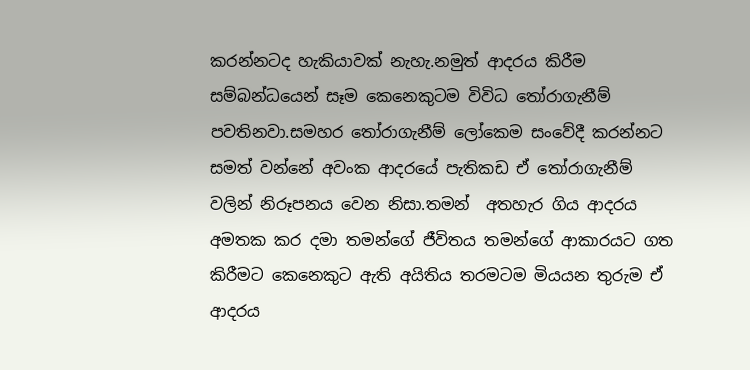කරන්නටද හැකියාවක් නැහැ.නමුත් ආදරය කිරීම සම්බන්ධයෙන් සෑම කෙනෙකුටම විවිධ තෝරාගැනීම් පවතිනවා.සමහර තෝරාගැනීම් ලෝකෙම සංවේදී කරන්නට සමත් වන්නේ අවංක ආදරයේ පැතිකඩ ඒ තෝරාගැනීම් වලින් නිරූපනය වෙන නිසා.තමන්  අතහැර ගිය ආදරය අමතක කර දමා තමන්ගේ ජීවිතය තමන්ගේ ආකාරයට ගත කිරීමට කෙනෙකුට ඇති අයිතිය තරමටම මියයන තුරුම ඒ ආදරය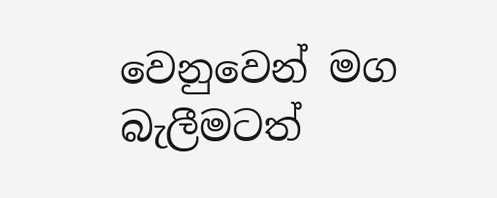වෙනුවෙන් මග බැලීමටත්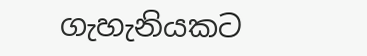ගැහැනියකට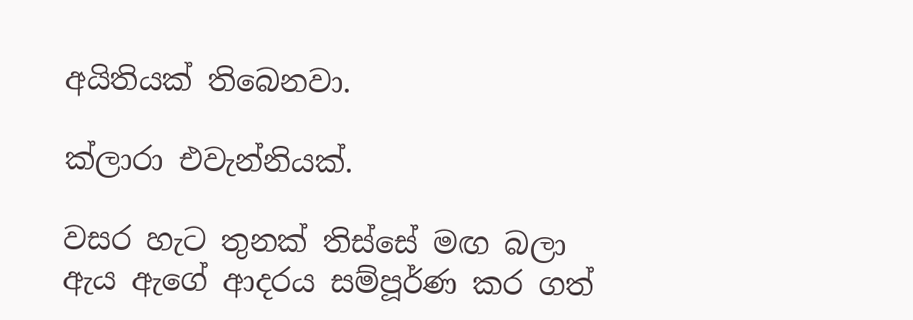අයිතියක් තිබෙනවා.

ක්ලාරා එවැන්නියක්.

වසර හැට තුනක් තිස්සේ මඟ බලා ඇය ඇගේ ආදරය සම්පූර්ණ කර ගත්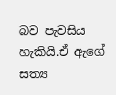බව පැවසිය හැකියි.ඒ ඇගේ සත්‍ය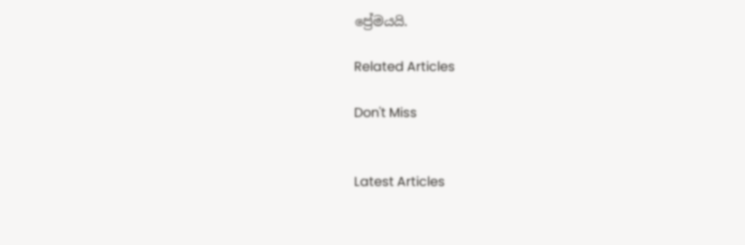ප්‍රේමයයි.

Related Articles

Don't Miss


Latest Articles